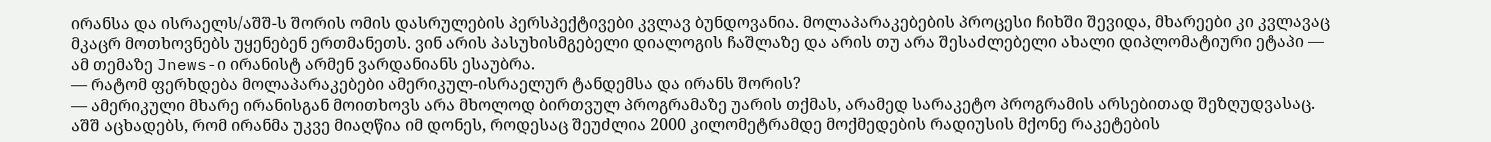ირანსა და ისრაელს/აშშ-ს შორის ომის დასრულების პერსპექტივები კვლავ ბუნდოვანია. მოლაპარაკებების პროცესი ჩიხში შევიდა, მხარეები კი კვლავაც მკაცრ მოთხოვნებს უყენებენ ერთმანეთს. ვინ არის პასუხისმგებელი დიალოგის ჩაშლაზე და არის თუ არა შესაძლებელი ახალი დიპლომატიური ეტაპი — ამ თემაზე Jnews-ი ირანისტ არმენ ვარდანიანს ესაუბრა.
— რატომ ფერხდება მოლაპარაკებები ამერიკულ-ისრაელურ ტანდემსა და ირანს შორის?
— ამერიკული მხარე ირანისგან მოითხოვს არა მხოლოდ ბირთვულ პროგრამაზე უარის თქმას, არამედ სარაკეტო პროგრამის არსებითად შეზღუდვასაც. აშშ აცხადებს, რომ ირანმა უკვე მიაღწია იმ დონეს, როდესაც შეუძლია 2000 კილომეტრამდე მოქმედების რადიუსის მქონე რაკეტების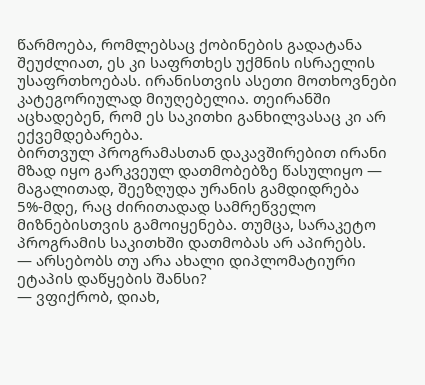წარმოება, რომლებსაც ქობინების გადატანა შეუძლიათ, ეს კი საფრთხეს უქმნის ისრაელის უსაფრთხოებას. ირანისთვის ასეთი მოთხოვნები კატეგორიულად მიუღებელია. თეირანში აცხადებენ, რომ ეს საკითხი განხილვასაც კი არ ექვემდებარება.
ბირთვულ პროგრამასთან დაკავშირებით ირანი მზად იყო გარკვეულ დათმობებზე წასულიყო — მაგალითად, შეეზღუდა ურანის გამდიდრება 5%-მდე, რაც ძირითადად სამრეწველო მიზნებისთვის გამოიყენება. თუმცა, სარაკეტო პროგრამის საკითხში დათმობას არ აპირებს.
— არსებობს თუ არა ახალი დიპლომატიური ეტაპის დაწყების შანსი?
— ვფიქრობ, დიახ,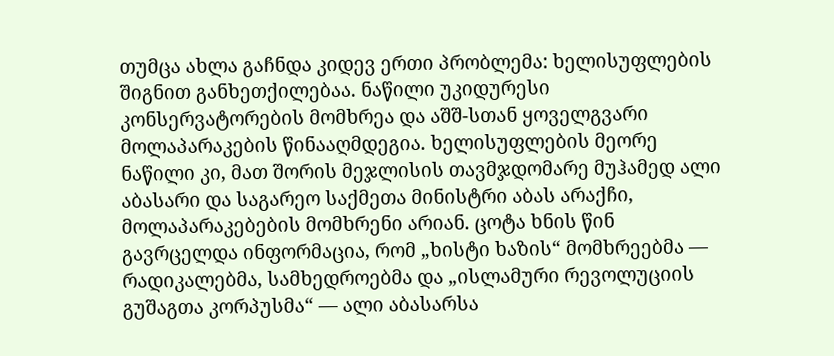თუმცა ახლა გაჩნდა კიდევ ერთი პრობლემა: ხელისუფლების შიგნით განხეთქილებაა. ნაწილი უკიდურესი კონსერვატორების მომხრეა და აშშ-სთან ყოველგვარი მოლაპარაკების წინააღმდეგია. ხელისუფლების მეორე ნაწილი კი, მათ შორის მეჯლისის თავმჯდომარე მუჰამედ ალი აბასარი და საგარეო საქმეთა მინისტრი აბას არაქჩი, მოლაპარაკებების მომხრენი არიან. ცოტა ხნის წინ გავრცელდა ინფორმაცია, რომ „ხისტი ხაზის“ მომხრეებმა — რადიკალებმა, სამხედროებმა და „ისლამური რევოლუციის გუშაგთა კორპუსმა“ — ალი აბასარსა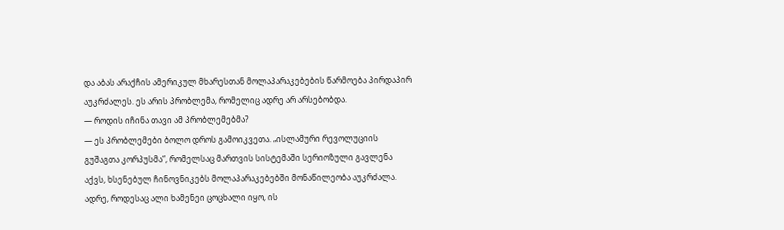და აბას არაქჩის ამერიკულ მხარესთან მოლაპარაკებების წარმოება პირდაპირ აუკრძალეს. ეს არის პრობლემა, რომელიც ადრე არ არსებობდა.
— როდის იჩინა თავი ამ პრობლემებმა?
— ეს პრობლემები ბოლო დროს გამოიკვეთა. „ისლამური რევოლუციის გუშაგთა კორპუსმა“, რომელსაც მართვის სისტემაში სერიოზული გავლენა აქვს, ხსენებულ ჩინოვნიკებს მოლაპარაკებებში მონაწილეობა აუკრძალა.
ადრე, როდესაც ალი ხამენეი ცოცხალი იყო, ის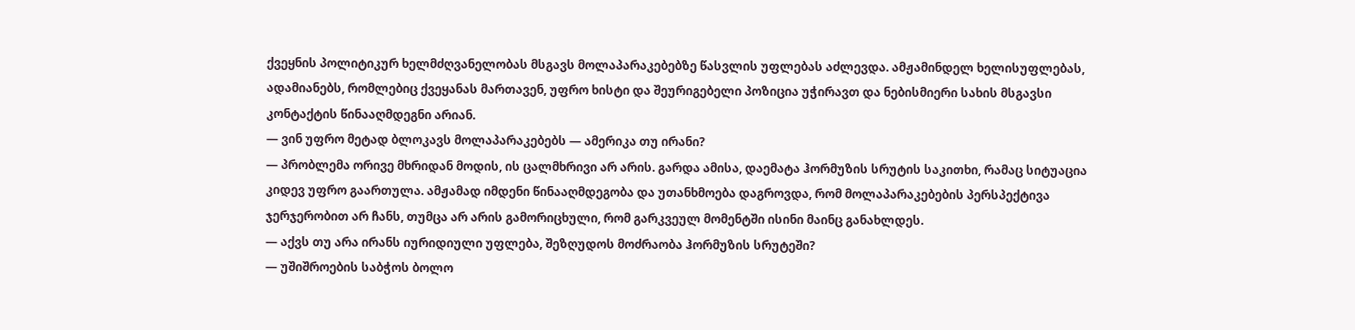ქვეყნის პოლიტიკურ ხელმძღვანელობას მსგავს მოლაპარაკებებზე წასვლის უფლებას აძლევდა. ამჟამინდელ ხელისუფლებას, ადამიანებს, რომლებიც ქვეყანას მართავენ, უფრო ხისტი და შეურიგებელი პოზიცია უჭირავთ და ნებისმიერი სახის მსგავსი კონტაქტის წინააღმდეგნი არიან.
— ვინ უფრო მეტად ბლოკავს მოლაპარაკებებს — ამერიკა თუ ირანი?
— პრობლემა ორივე მხრიდან მოდის, ის ცალმხრივი არ არის. გარდა ამისა, დაემატა ჰორმუზის სრუტის საკითხი, რამაც სიტუაცია კიდევ უფრო გაართულა. ამჟამად იმდენი წინააღმდეგობა და უთანხმოება დაგროვდა, რომ მოლაპარაკებების პერსპექტივა ჯერჯერობით არ ჩანს, თუმცა არ არის გამორიცხული, რომ გარკვეულ მომენტში ისინი მაინც განახლდეს.
— აქვს თუ არა ირანს იურიდიული უფლება, შეზღუდოს მოძრაობა ჰორმუზის სრუტეში?
— უშიშროების საბჭოს ბოლო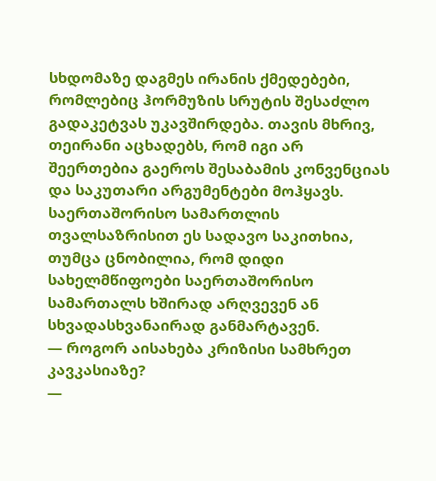სხდომაზე დაგმეს ირანის ქმედებები, რომლებიც ჰორმუზის სრუტის შესაძლო გადაკეტვას უკავშირდება. თავის მხრივ, თეირანი აცხადებს, რომ იგი არ შეერთებია გაეროს შესაბამის კონვენციას და საკუთარი არგუმენტები მოჰყავს. საერთაშორისო სამართლის თვალსაზრისით ეს სადავო საკითხია, თუმცა ცნობილია, რომ დიდი სახელმწიფოები საერთაშორისო სამართალს ხშირად არღვევენ ან სხვადასხვანაირად განმარტავენ.
— როგორ აისახება კრიზისი სამხრეთ კავკასიაზე?
—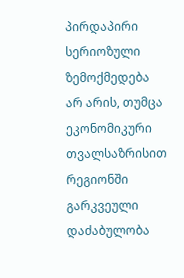პირდაპირი სერიოზული ზემოქმედება არ არის, თუმცა ეკონომიკური თვალსაზრისით რეგიონში გარკვეული დაძაბულობა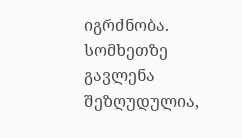იგრძნობა.
სომხეთზე გავლენა შეზღუდულია,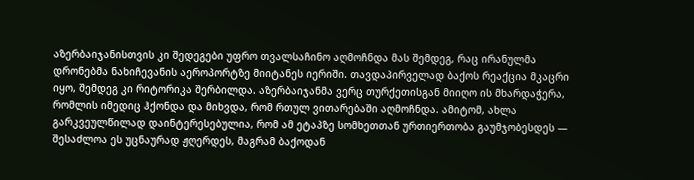აზერბაიჯანისთვის კი შედეგები უფრო თვალსაჩინო აღმოჩნდა მას შემდეგ, რაც ირანულმა დრონებმა ნახიჩევანის აეროპორტზე მიიტანეს იერიში. თავდაპირველად ბაქოს რეაქცია მკაცრი იყო, შემდეგ კი რიტორიკა შერბილდა. აზერბაიჯანმა ვერც თურქეთისგან მიიღო ის მხარდაჭერა, რომლის იმედიც ჰქონდა და მიხვდა, რომ რთულ ვითარებაში აღმოჩნდა. ამიტომ, ახლა გარკვეულწილად დაინტერესებულია, რომ ამ ეტაპზე სომხეთთან ურთიერთობა გაუმჯობესდეს — შესაძლოა ეს უცნაურად ჟღერდეს, მაგრამ ბაქოდან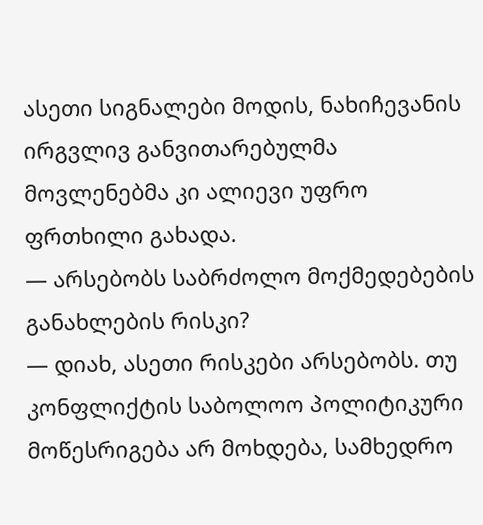ასეთი სიგნალები მოდის, ნახიჩევანის ირგვლივ განვითარებულმა მოვლენებმა კი ალიევი უფრო ფრთხილი გახადა.
— არსებობს საბრძოლო მოქმედებების განახლების რისკი?
— დიახ, ასეთი რისკები არსებობს. თუ კონფლიქტის საბოლოო პოლიტიკური მოწესრიგება არ მოხდება, სამხედრო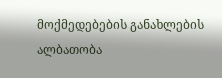მოქმედებების განახლების ალბათობა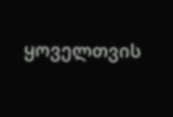ყოველთვის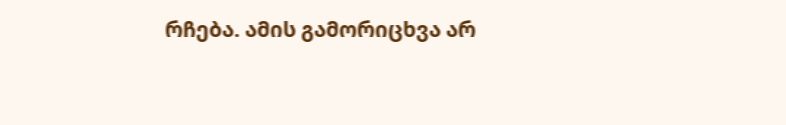რჩება. ამის გამორიცხვა არ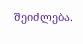შეიძლება.